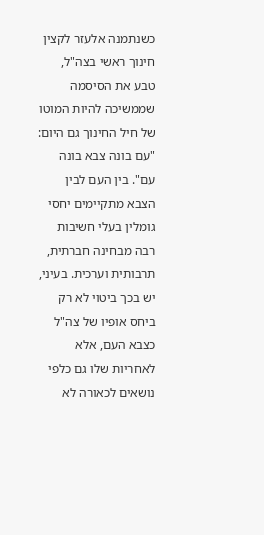כשנתמנה אלעזר לקצין חינוך ראשי בצה"ל, טבע את הסיסמה שממשיכה להיות המוטו של חיל החינוך גם היום: "עם בונה צבא בונה עם". בין העם לבין הצבא מתקיימים יחסי גומלין בעלי חשיבות רבה מבחינה חברתית, תרבותית וערכית. בעיני, יש בכך ביטוי לא רק ביחס אופיו של צה"ל כצבא העם, אלא לאחריות שלו גם כלפי נושאים לכאורה לא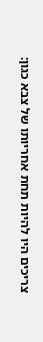צריכים היו להיות תחת אחריותו של צבא כגון: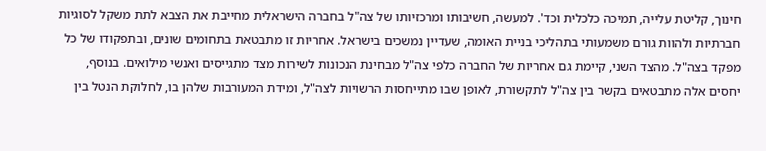חינוך, קליטת עלייה, תמיכה כלכלית וכד'. למעשה, חשיבותו ומרכזיותו של צה"ל בחברה הישראלית מחייבת את הצבא לתת משקל לסוגיות חברתיות ולהוות גורם משמעותי בתהליכי בניית האומה, שעדיין נמשכים בישראל. אחריות זו מתבטאת בתחומים שונים, ובתפקודו של כל מפקד בצה"ל. מהצד השני, קיימת גם אחריות של החברה כלפי צה"ל מבחינת הנכונות לשירות מצד מתגייסים ואנשי מילואים. בנוסף, יחסים אלה מתבטאים בקשר בין צה"ל לתקשורת, לאופן שבו מתייחסות הרשויות לצה"ל, ומידת המעורבות שלהן בו, לחלוקת הנטל בין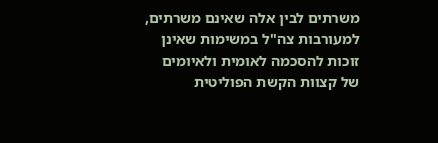משרתים לבין אלה שאינם משרתים, למעורבות צה"ל במשימות שאינן זוכות להסכמה לאומית ולאיומים של קצוות הקשת הפוליטית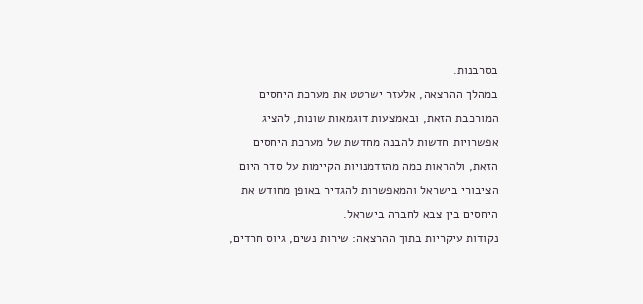בסרבנות.
במהלך ההרצאה, אלעזר ישרטט את מערכת היחסים המורכבת הזאת, ובאמצעות דוגמאות שונות, להציג אפשרויות חדשות להבנה מחדשת של מערכת היחסים הזאת, ולהראות כמה מהזדמנויות הקיימות על סדר היום הציבורי בישראל והמאפשרות להגדיר באופן מחודש את היחסים בין צבא לחברה בישראל.
נקודות עיקריות בתוך ההרצאה: שירות נשים, גיוס חרדים,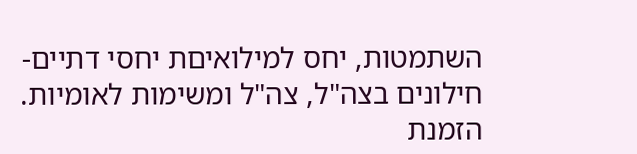השתמטות, יחס למילואיםת יחסי דתיים-חילונים בצה"ל, צה"ל ומשימות לאומיות.
הזמנת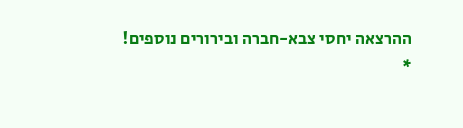ההרצאה יחסי צבא-חברה ובירורים נוספים!
*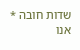שדות חובה * אנו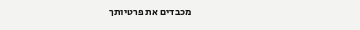מכבדים את פרטיותך